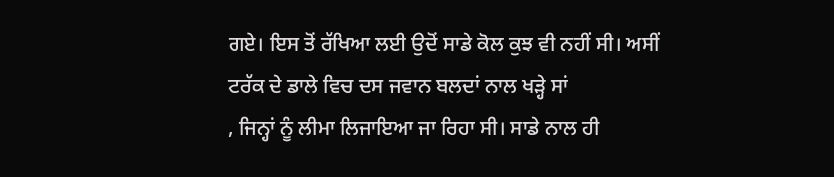ਗਏ। ਇਸ ਤੋਂ ਰੱਖਿਆ ਲਈ ਉਦੋਂ ਸਾਡੇ ਕੋਲ ਕੁਝ ਵੀ ਨਹੀਂ ਸੀ। ਅਸੀਂ ਟਰੱਕ ਦੇ ਡਾਲੇ ਵਿਚ ਦਸ ਜਵਾਨ ਬਲਦਾਂ ਨਾਲ ਖੜ੍ਹੇ ਸਾਂ
, ਜਿਨ੍ਹਾਂ ਨੂੰ ਲੀਮਾ ਲਿਜਾਇਆ ਜਾ ਰਿਹਾ ਸੀ। ਸਾਡੇ ਨਾਲ ਹੀ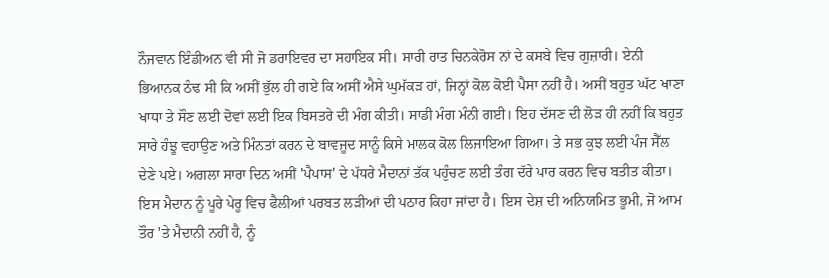ਨੌਜਵਾਨ ਇੰਡੀਅਨ ਵੀ ਸੀ ਜੋ ਡਰਾਇਵਰ ਦਾ ਸਹਾਇਕ ਸੀ। ਸਾਰੀ ਰਾਤ ਚਿਨਕੇਰੋਸ ਨਾਂ ਦੇ ਕਸਬੇ ਵਿਚ ਗੁਜ਼ਾਰੀ। ਏਨੀ ਭਿਆਨਕ ਠੰਢ ਸੀ ਕਿ ਅਸੀਂ ਭੁੱਲ ਹੀ ਗਏ ਕਿ ਅਸੀਂ ਐਸੇ ਘੁਮੱਕੜ ਹਾਂ, ਜਿਨ੍ਹਾਂ ਕੋਲ ਕੋਈ ਪੈਸਾ ਨਹੀਂ ਹੈ। ਅਸੀਂ ਬਹੁਤ ਘੱਟ ਖਾਣਾ ਖਾਧਾ ਤੇ ਸੌਣ ਲਈ ਦੋਵਾਂ ਲਈ ਇਕ ਬਿਸਤਰੇ ਦੀ ਮੰਗ ਕੀਤੀ। ਸਾਡੀ ਮੰਗ ਮੰਨੀ ਗਈ। ਇਹ ਦੱਸਣ ਦੀ ਲੋੜ ਹੀ ਨਹੀਂ ਕਿ ਬਹੁਤ ਸਾਰੇ ਹੰਝੂ ਵਹਾਉਣ ਅਤੇ ਮਿੰਨਤਾਂ ਕਰਨ ਦੇ ਬਾਵਜੂਦ ਸਾਨੂੰ ਕਿਸੇ ਮਾਲਕ ਕੋਲ ਲਿਜਾਇਆ ਗਿਆ। ਤੇ ਸਭ ਕੁਝ ਲਈ ਪੰਜ ਸੈੱਲ ਦੇਣੇ ਪਏ। ਅਗਲਾ ਸਾਰਾ ਦਿਨ ਅਸੀਂ 'ਪੈਪਾਸ' ਦੇ ਪੱਧਰੇ ਮੈਦਾਨਾਂ ਤੱਕ ਪਹੁੰਚਣ ਲਈ ਤੰਗ ਦੱਰੇ ਪਾਰ ਕਰਨ ਵਿਚ ਬਤੀਤ ਕੀਤਾ। ਇਸ ਮੈਦਾਨ ਨੂੰ ਪੂਰੇ ਪੇਰੂ ਵਿਚ ਫੈਲੀਆਂ ਪਰਬਤ ਲੜੀਆਂ ਦੀ ਪਠਾਰ ਕਿਹਾ ਜਾਂਦਾ ਹੈ। ਇਸ ਦੇਸ਼ ਦੀ ਅਨਿਯਮਿਤ ਭੂਮੀ, ਜੋ ਆਮ ਤੌਰ 'ਤੇ ਮੈਦਾਨੀ ਨਹੀਂ ਹੈ, ਨੂੰ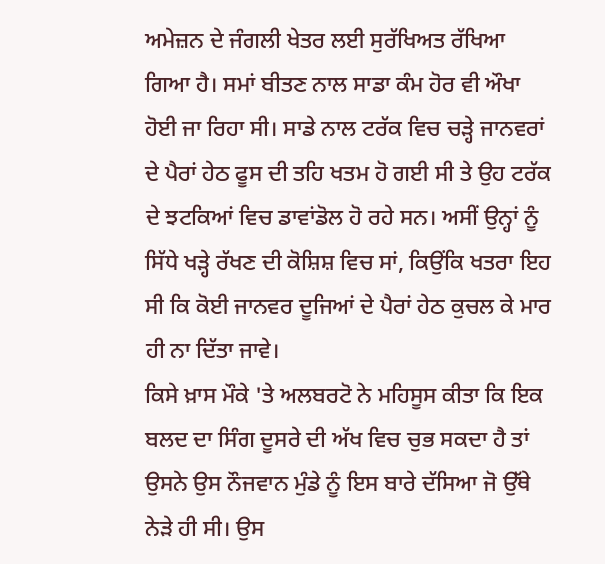ਅਮੇਜ਼ਨ ਦੇ ਜੰਗਲੀ ਖੇਤਰ ਲਈ ਸੁਰੱਖਿਅਤ ਰੱਖਿਆ ਗਿਆ ਹੈ। ਸਮਾਂ ਬੀਤਣ ਨਾਲ ਸਾਡਾ ਕੰਮ ਹੋਰ ਵੀ ਔਖਾ ਹੋਈ ਜਾ ਰਿਹਾ ਸੀ। ਸਾਡੇ ਨਾਲ ਟਰੱਕ ਵਿਚ ਚੜ੍ਹੇ ਜਾਨਵਰਾਂ ਦੇ ਪੈਰਾਂ ਹੇਠ ਫੂਸ ਦੀ ਤਹਿ ਖਤਮ ਹੋ ਗਈ ਸੀ ਤੇ ਉਹ ਟਰੱਕ ਦੇ ਝਟਕਿਆਂ ਵਿਚ ਡਾਵਾਂਡੋਲ ਹੋ ਰਹੇ ਸਨ। ਅਸੀਂ ਉਨ੍ਹਾਂ ਨੂੰ ਸਿੱਧੇ ਖੜ੍ਹੇ ਰੱਖਣ ਦੀ ਕੋਸ਼ਿਸ਼ ਵਿਚ ਸਾਂ, ਕਿਉਂਕਿ ਖਤਰਾ ਇਹ ਸੀ ਕਿ ਕੋਈ ਜਾਨਵਰ ਦੂਜਿਆਂ ਦੇ ਪੈਰਾਂ ਹੇਠ ਕੁਚਲ ਕੇ ਮਾਰ ਹੀ ਨਾ ਦਿੱਤਾ ਜਾਵੇ।
ਕਿਸੇ ਖ਼ਾਸ ਮੌਕੇ 'ਤੇ ਅਲਬਰਟੋ ਨੇ ਮਹਿਸੂਸ ਕੀਤਾ ਕਿ ਇਕ ਬਲਦ ਦਾ ਸਿੰਗ ਦੂਸਰੇ ਦੀ ਅੱਖ ਵਿਚ ਚੁਭ ਸਕਦਾ ਹੈ ਤਾਂ ਉਸਨੇ ਉਸ ਨੌਜਵਾਨ ਮੁੰਡੇ ਨੂੰ ਇਸ ਬਾਰੇ ਦੱਸਿਆ ਜੋ ਉੱਥੇ ਨੇੜੇ ਹੀ ਸੀ। ਉਸ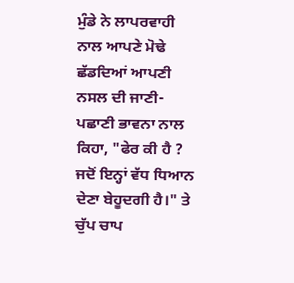ਮੁੰਡੇ ਨੇ ਲਾਪਰਵਾਹੀ ਨਾਲ ਆਪਣੇ ਮੋਢੇ ਛੱਡਦਿਆਂ ਆਪਣੀ ਨਸਲ ਦੀ ਜਾਣੀ-ਪਛਾਣੀ ਭਾਵਨਾ ਨਾਲ ਕਿਹਾ, "ਫੇਰ ਕੀ ਹੈ ? ਜਦੋਂ ਇਨ੍ਹਾਂ ਵੱਧ ਧਿਆਨ ਦੇਣਾ ਬੇਹੂਦਗੀ ਹੈ।" ਤੇ ਚੁੱਪ ਚਾਪ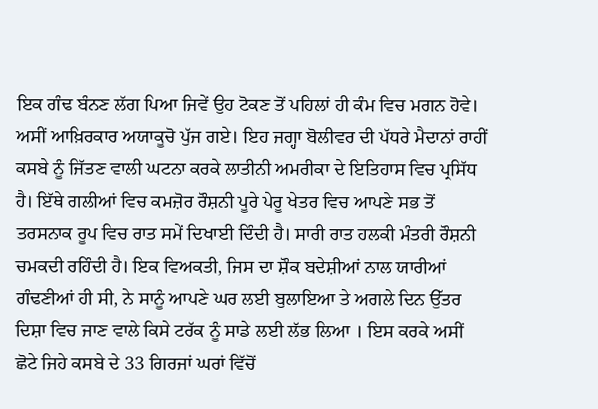ਇਕ ਗੰਢ ਬੰਨਣ ਲੱਗ ਪਿਆ ਜਿਵੇਂ ਉਹ ਟੋਕਣ ਤੋਂ ਪਹਿਲਾਂ ਹੀ ਕੰਮ ਵਿਚ ਮਗਨ ਹੋਵੇ।
ਅਸੀਂ ਆਖ਼ਿਰਕਾਰ ਅਯਾਕੂਚੋ ਪੁੱਜ ਗਏ। ਇਹ ਜਗ੍ਹਾ ਬੋਲੀਵਰ ਦੀ ਪੱਧਰੇ ਮੈਦਾਨਾਂ ਰਾਹੀਂ ਕਸਬੇ ਨੂੰ ਜਿੱਤਣ ਵਾਲੀ ਘਟਨਾ ਕਰਕੇ ਲਾਤੀਨੀ ਅਮਰੀਕਾ ਦੇ ਇਤਿਹਾਸ ਵਿਚ ਪ੍ਰਸਿੱਧ ਹੈ। ਇੱਥੇ ਗਲੀਆਂ ਵਿਚ ਕਮਜ਼ੋਰ ਰੌਸ਼ਨੀ ਪੂਰੇ ਪੇਰੂ ਖੇਤਰ ਵਿਚ ਆਪਣੇ ਸਭ ਤੋਂ ਤਰਸਨਾਕ ਰੂਪ ਵਿਚ ਰਾਤ ਸਮੇਂ ਦਿਖਾਈ ਦਿੰਦੀ ਹੈ। ਸਾਰੀ ਰਾਤ ਹਲਕੀ ਮੰਤਰੀ ਰੌਸ਼ਨੀ ਚਮਕਦੀ ਰਹਿੰਦੀ ਹੈ। ਇਕ ਵਿਅਕਤੀ, ਜਿਸ ਦਾ ਸ਼ੌਕ ਬਦੇਸ਼ੀਆਂ ਨਾਲ ਯਾਰੀਆਂ ਗੰਢਣੀਆਂ ਹੀ ਸੀ, ਨੇ ਸਾਨੂੰ ਆਪਣੇ ਘਰ ਲਈ ਬੁਲਾਇਆ ਤੇ ਅਗਲੇ ਦਿਨ ਉੱਤਰ ਦਿਸ਼ਾ ਵਿਚ ਜਾਣ ਵਾਲੇ ਕਿਸੇ ਟਰੱਕ ਨੂੰ ਸਾਡੇ ਲਈ ਲੱਭ ਲਿਆ । ਇਸ ਕਰਕੇ ਅਸੀਂ ਛੋਟੇ ਜਿਹੇ ਕਸਬੇ ਦੇ 33 ਗਿਰਜਾਂ ਘਰਾਂ ਵਿੱਚੋਂ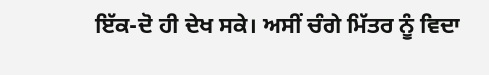ਇੱਕ-ਦੋ ਹੀ ਦੇਖ ਸਕੇ। ਅਸੀਂ ਚੰਗੇ ਮਿੱਤਰ ਨੂੰ ਵਿਦਾ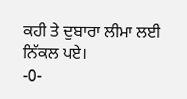ਕਹੀ ਤੇ ਦੁਬਾਰਾ ਲੀਮਾ ਲਈ ਨਿੱਕਲ ਪਏ।
-0-